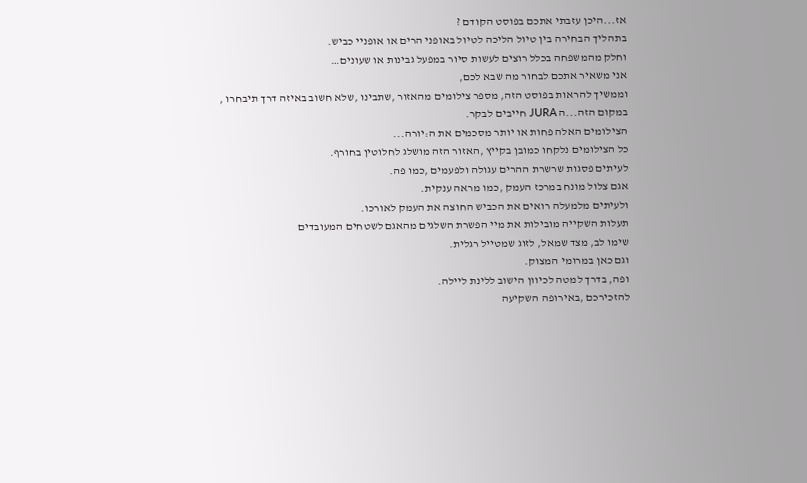אז...היכן עזבתי אתכם בפוסט הקודם ?
בתהליך הבחירה בין טיול הליכה לטיול באופני הרים או אופניי כביש.
וחלק מהמשפחה בכלל רוצים לעשות סיור במפעל גבינות או שעונים…
אני משאיר אתכם לבחור מה שבא לכם,
וממשיך להראות בפוסט הזה, מספר צילומים מהאזור ,שתבינו ,שלא חשוב באיזה דרך תיבחרו ,
במקום הזה...ה JURA חייבים לבקר.
הצילומים האלה פחות או יותר מסכמים את ה:יורה...
כל הצילומים נלקחו כמובן בקייץ ,האזור הזה מושלג לחלוטין בחורף.
לעיתים פסגות שרשרת ההרים עגולה ולפעמים ,כמו פה.
אגם צלול מונח במרכז העמק ,כמו מראה ענקית.
ולעיתים מלמעלה רואים את הכביש החוצה את העמק לאורכו.
תעלות השקייה מובילות את מיי הפשרת השלגים מהאגם לשטחים המעובדים
שימו לב, מצד שמאל, לזוג שמטייל רגלית.
וגם כאן במרומי המצוק.
ופה, בדרך למטה לכיוון הישוב ללינת ליילה.
להזכירכם ,באירופה השקיעה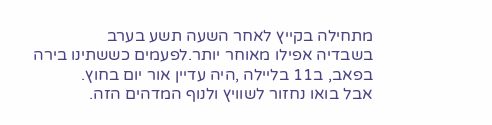מתחילה בקייץ לאחר השעה תשע בערב
בשבדיה אפילו מאוחר יותר.לפעמים כששתינו בירה בפאב, ב11 בליילה ,היה עדיין אור יום בחוץ.
אבל בואו נחזור לשוויץ ולנוף המדהים הזה.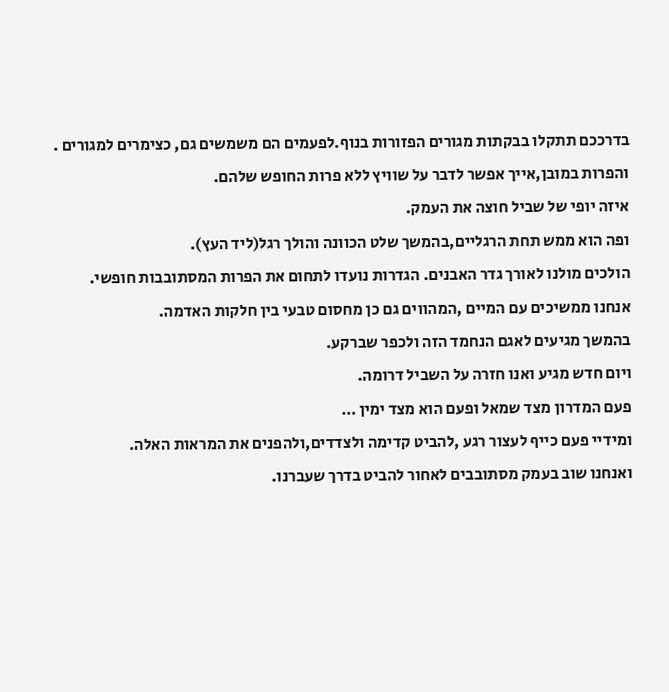בדרככם תתקלו בבקתות מגורים הפזורות בנוף.לפעמים הם משמשים גם, כצימרים למגורים .
והפרות במובן,אייך אפשר לדבר על שוויץ ללא פרות החופש שלהם.
איזה יופי של שביל חוצה את העמק.
ופה הוא ממש תחת הרגליים,בהמשך שלט הכוונה והולך רגל(ליד העץ).
הולכים מולנו לאורך גדר האבנים. הגדרות נועדו לתחום את הפרות המסתובבות חופשי.
אנחנו ממשיכים עם המיים ,המהווים גם כן מחסום טבעי בין חלקות האדמה.
בהמשך מגיעים לאגם הנחמד הזה ולכפר שברקע.
ויום חדש מגיע ואנו חזרה על השביל דרומה.
פעם המדרון מצד שמאל ופעם הוא מצד ימין …
ומידיי פעם כייף לעצור רגע ,להביט קדימה ולצדדים,ולהפנים את המראות האלה.
ואנחנו שוב בעמק מסתובבים לאחור להביט בדרך שעברנו.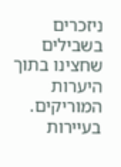ניזכרים בשבילים שחצינו בתוך היערות המוריקים.
בעיירות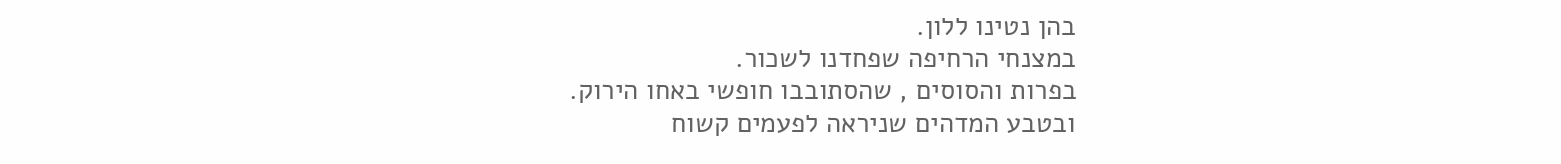בהן נטינו ללון.
במצנחי הרחיפה שפחדנו לשכור.
בפרות והסוסים , שהסתובבו חופשי באחו הירוק.
ובטבע המדהים שניראה לפעמים קשוח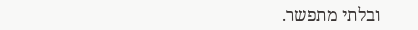ובלתי מתפשר.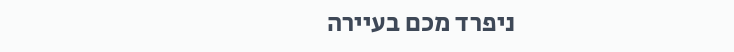ניפרד מכם בעיירה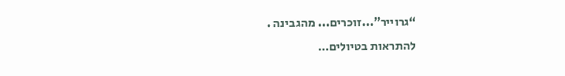“גרוייר”...זוכרים... מהגבינה .
להתראות בטיולים…